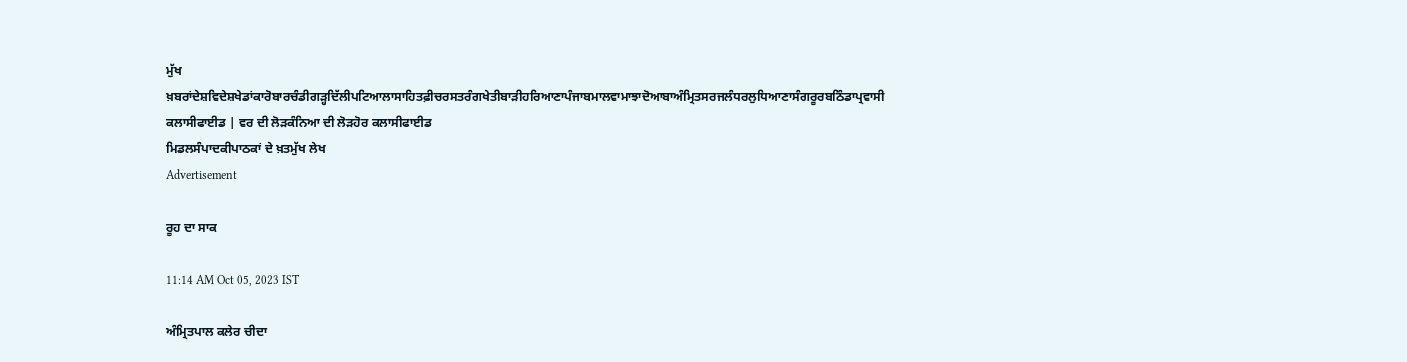ਮੁੱਖ ਖ਼ਬਰਾਂਦੇਸ਼ਵਿਦੇਸ਼ਖੇਡਾਂਕਾਰੋਬਾਰਚੰਡੀਗੜ੍ਹਦਿੱਲੀਪਟਿਆਲਾਸਾਹਿਤਫ਼ੀਚਰਸਤਰੰਗਖੇਤੀਬਾੜੀਹਰਿਆਣਾਪੰਜਾਬਮਾਲਵਾਮਾਝਾਦੋਆਬਾਅੰਮ੍ਰਿਤਸਰਜਲੰਧਰਲੁਧਿਆਣਾਸੰਗਰੂਰਬਠਿੰਡਾਪ੍ਰਵਾਸੀ
ਕਲਾਸੀਫਾਈਡ | ਵਰ ਦੀ ਲੋੜਕੰਨਿਆ ਦੀ ਲੋੜਹੋਰ ਕਲਾਸੀਫਾਈਡ
ਮਿਡਲਸੰਪਾਦਕੀਪਾਠਕਾਂ ਦੇ ਖ਼ਤਮੁੱਖ ਲੇਖ
Advertisement

ਰੂਹ ਦਾ ਸਾਕ

11:14 AM Oct 05, 2023 IST

ਅੰਮ੍ਰਿਤਪਾਲ ਕਲੇਰ ਚੀਦਾ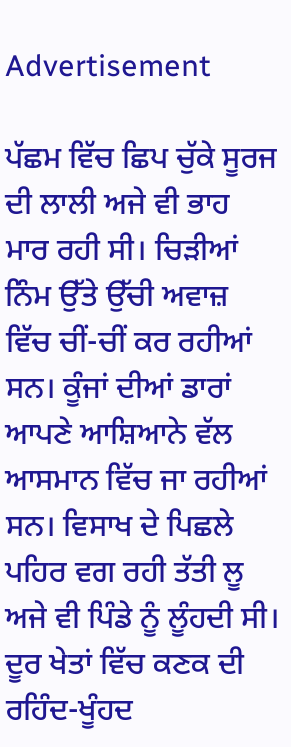Advertisement

ਪੱਛਮ ਵਿੱਚ ਛਿਪ ਚੁੱਕੇ ਸੂਰਜ ਦੀ ਲਾਲੀ ਅਜੇ ਵੀ ਭਾਹ ਮਾਰ ਰਹੀ ਸੀ। ਚਿੜੀਆਂ ਨਿੰਮ ਉੱਤੇ ਉੱਚੀ ਅਵਾਜ਼ ਵਿੱਚ ਚੀਂ-ਚੀਂ ਕਰ ਰਹੀਆਂ ਸਨ। ਕੂੰਜਾਂ ਦੀਆਂ ਡਾਰਾਂ ਆਪਣੇ ਆਸ਼ਿਆਨੇ ਵੱਲ ਆਸਮਾਨ ਵਿੱਚ ਜਾ ਰਹੀਆਂ ਸਨ। ਵਿਸਾਖ ਦੇ ਪਿਛਲੇ ਪਹਿਰ ਵਗ ਰਹੀ ਤੱਤੀ ਲੂ ਅਜੇ ਵੀ ਪਿੰਡੇ ਨੂੰ ਲੂੰਹਦੀ ਸੀ। ਦੂਰ ਖੇਤਾਂ ਵਿੱਚ ਕਣਕ ਦੀ ਰਹਿੰਦ-ਖੂੰਹਦ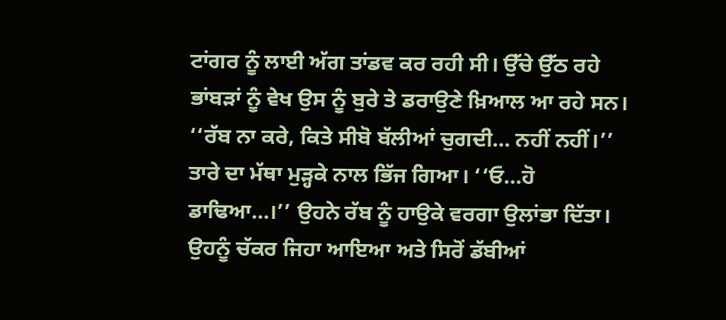ਟਾਂਗਰ ਨੂੰ ਲਾਈ ਅੱਗ ਤਾਂਡਵ ਕਰ ਰਹੀ ਸੀ। ਉੱਚੇ ਉੱਠ ਰਹੇ ਭਾਂਬੜਾਂ ਨੂੰ ਵੇਖ ਉਸ ਨੂੰ ਬੁਰੇ ਤੇ ਡਰਾਉਣੇ ਖ਼ਿਆਲ ਆ ਰਹੇ ਸਨ।
‘‘ਰੱਬ ਨਾ ਕਰੇ, ਕਿਤੇ ਸੀਬੋ ਬੱਲੀਆਂ ਚੁਗਦੀ... ਨਹੀਂ ਨਹੀਂ।’’ ਤਾਰੇ ਦਾ ਮੱਥਾ ਮੁੜ੍ਹਕੇ ਨਾਲ ਭਿੱਜ ਗਿਆ। ‘‘ਓ...ਹੋ ਡਾਢਿਆ...।’’ ਉਹਨੇ ਰੱਬ ਨੂੰ ਹਾਉਕੇ ਵਰਗਾ ਉਲਾਂਭਾ ਦਿੱਤਾ। ਉਹਨੂੰ ਚੱਕਰ ਜਿਹਾ ਆਇਆ ਅਤੇ ਸਿਰੋਂ ਡੱਬੀਆਂ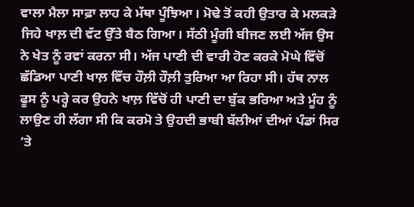ਵਾਲਾ ਮੈਲਾ ਸਾਫ਼ਾ ਲਾਹ ਕੇ ਮੱਥਾ ਪੂੰਝਿਆ। ਮੋਢੇ ਤੋਂ ਕਹੀ ਉਤਾਰ ਕੇ ਮਲਕੜੇ ਜਿਹੇ ਖਾਲ਼ ਦੀ ਵੱਟ ਉੱਤੇ ਬੈਠ ਗਿਆ। ਸੱਠੀ ਮੂੰਗੀ ਬੀਜਣ ਲਈ ਅੱਜ ਉਸ ਨੇ ਖੇਤ ਨੂੰ ਰਵਾਂ ਕਰਨਾ ਸੀ। ਅੱਜ ਪਾਣੀ ਦੀ ਵਾਰੀ ਹੋਣ ਕਰਕੇ ਮੋਘੇ ਵਿੱਚੋਂ ਛੱਡਿਆ ਪਾਣੀ ਖਾਲ਼ ਵਿੱਚ ਹੌਲ਼ੀ ਹੌਲ਼ੀ ਤੁਰਿਆ ਆ ਰਿਹਾ ਸੀ। ਹੱਥ ਨਾਲ ਫੂਸ ਨੂੰ ਪਰ੍ਹੇ ਕਰ ਉਹਨੇ ਖਾਲ਼ ਵਿੱਚੋਂ ਹੀ ਪਾਣੀ ਦਾ ਬੁੱਕ ਭਰਿਆ ਅਤੇ ਮੂੰਹ ਨੂੰ ਲਾਉਣ ਹੀ ਲੱਗਾ ਸੀ ਕਿ ਕਰਮੋ ਤੇ ਉਹਦੀ ਭਾਬੀ ਬੱਲੀਆਂ ਦੀਆਂ ਪੰਡਾਂ ਸਿਰ ’ਤੇ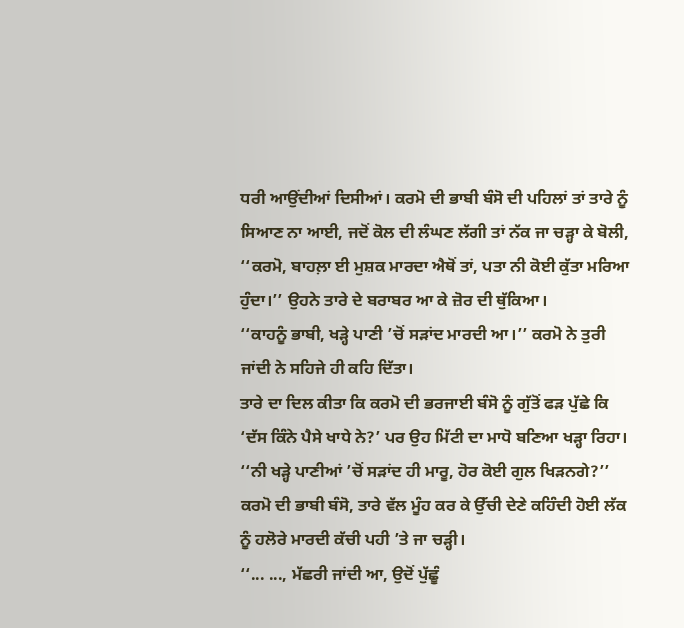ਧਰੀ ਆਉਂਦੀਆਂ ਦਿਸੀਆਂ। ਕਰਮੋ ਦੀ ਭਾਬੀ ਬੰਸੋ ਦੀ ਪਹਿਲਾਂ ਤਾਂ ਤਾਰੇ ਨੂੰ ਸਿਆਣ ਨਾ ਆਈ, ਜਦੋਂ ਕੋਲ ਦੀ ਲੰਘਣ ਲੱਗੀ ਤਾਂ ਨੱਕ ਜਾ ਚੜ੍ਹਾ ਕੇ ਬੋਲੀ, ‘‘ਕਰਮੋ, ਬਾਹਲ਼ਾ ਈ ਮੁਸ਼ਕ ਮਾਰਦਾ ਐਥੋਂ ਤਾਂ, ਪਤਾ ਨੀ ਕੋਈ ਕੁੱਤਾ ਮਰਿਆ ਹੁੰਦਾ।’’ ਉਹਨੇ ਤਾਰੇ ਦੇ ਬਰਾਬਰ ਆ ਕੇ ਜ਼ੋਰ ਦੀ ਥੁੱਕਿਆ।
‘‘ਕਾਹਨੂੰ ਭਾਬੀ, ਖੜ੍ਹੇ ਪਾਣੀ ’ਚੋਂ ਸੜਾਂਦ ਮਾਰਦੀ ਆ।’’ ਕਰਮੋ ਨੇ ਤੁਰੀ ਜਾਂਦੀ ਨੇ ਸਹਿਜੇ ਹੀ ਕਹਿ ਦਿੱਤਾ।
ਤਾਰੇ ਦਾ ਦਿਲ ਕੀਤਾ ਕਿ ਕਰਮੋ ਦੀ ਭਰਜਾਈ ਬੰਸੋ ਨੂੰ ਗੁੱਤੋਂ ਫੜ ਪੁੱਛੇ ਕਿ ‘ਦੱਸ ਕਿੰਨੇ ਪੈਸੇ ਖਾਧੇ ਨੇ?’ ਪਰ ਉਹ ਮਿੱਟੀ ਦਾ ਮਾਧੋ ਬਣਿਆ ਖੜ੍ਹਾ ਰਿਹਾ।
‘‘ਨੀ ਖੜ੍ਹੇ ਪਾਣੀਆਂ ’ਚੋਂ ਸੜਾਂਦ ਹੀ ਮਾਰੂ, ਹੋਰ ਕੋਈ ਗੁਲ ਖਿੜਨਗੇ?’’
ਕਰਮੋ ਦੀ ਭਾਬੀ ਬੰਸੋ, ਤਾਰੇ ਵੱਲ ਮੂੰਹ ਕਰ ਕੇ ਉੱਚੀ ਦੇਣੇ ਕਹਿੰਦੀ ਹੋਈ ਲੱਕ ਨੂੰ ਹਲੋਰੇ ਮਾਰਦੀ ਕੱਚੀ ਪਹੀ ’ਤੇ ਜਾ ਚੜ੍ਹੀ।
‘‘... ..., ਮੱਛਰੀ ਜਾਂਦੀ ਆ, ਉਦੋਂ ਪੁੱਛੂੰ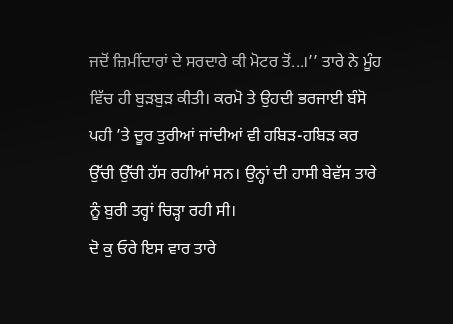ਜਦੋਂ ਜ਼ਿਮੀਂਦਾਰਾਂ ਦੇ ਸਰਦਾਰੇ ਕੀ ਮੋਟਰ ਤੋਂ...।’’ ਤਾਰੇ ਨੇ ਮੂੰਹ ਵਿੱਚ ਹੀ ਬੁੜਬੁੜ ਕੀਤੀ। ਕਰਮੋ ਤੇ ਉਹਦੀ ਭਰਜਾਈ ਬੰਸੋ ਪਹੀ ’ਤੇ ਦੂਰ ਤੁਰੀਆਂ ਜਾਂਦੀਆਂ ਵੀ ਹਬਿੜ-ਹਬਿੜ ਕਰ ਉੱਚੀ ਉੱਚੀ ਹੱਸ ਰਹੀਆਂ ਸਨ। ਉਨ੍ਹਾਂ ਦੀ ਹਾਸੀ ਬੇਵੱਸ ਤਾਰੇ ਨੂੰ ਬੁਰੀ ਤਰ੍ਹਾਂ ਚਿੜ੍ਹਾ ਰਹੀ ਸੀ।
ਦੋ ਕੁ ਓਰੇ ਇਸ ਵਾਰ ਤਾਰੇ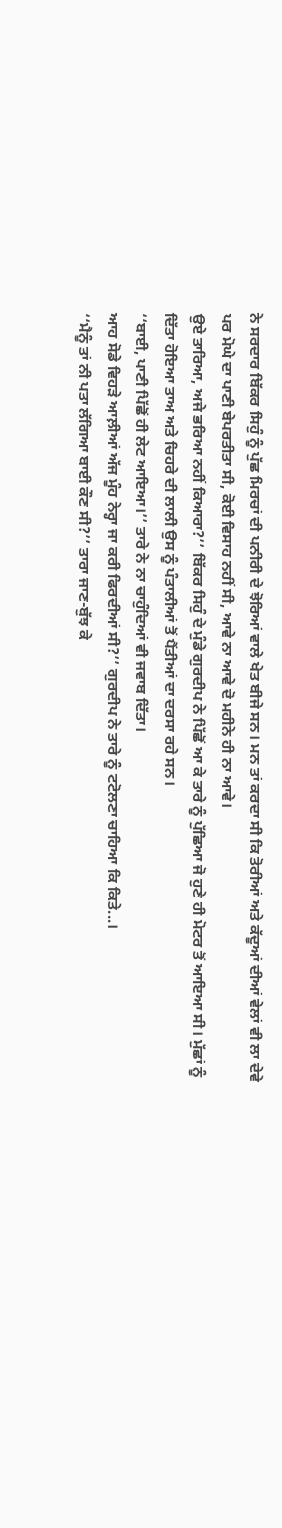ਨੇ ਸਰਦਾਰ ਬਿੱਕਰ ਸਿਹੁੰ ਨੂੰ ਪੁੱਛ ਮਿਰਚਾਂ ਦੀ ਪਨੀਰੀ ਦੇ ਝੋਰਿਆਂ ਵਾਲੇ ਖੇਤ ਬੀਜੇ ਸਨ। ਮਨ ਤਾਂ ਕਰਦਾ ਸੀ ਕਿ ਤੋਰੀਆਂ ਅਤੇ ਕੱਦੂਆਂ ਦੀਆਂ ਵੇਲਾਂ ਵੀ ਲਾ ਦੇਵੇ ਪਰ ਮੋਘੇ ਦਾ ਪਾਣੀ ਬੇਪਰਤੀਤਾ ਸੀ, ਕੋਈ ਵਿਸਾਹ ਨਹੀਂ ਸੀ, ਆਵੇ ਨਾ ਆਵੇ ਦੋ ਮਹੀਨੇ ਹੀ ਨਾ ਆਵੇ।
ਉਏ ਤਾਰਿਆ, ਅਜੇ ਭਰਿਆ ਨਹੀਂ ਕਿਆਰਾ?’’ ਬਿੱਕਰ ਸਿਹੁੰ ਦੇ ਮੁੰਡੇ ਗੁਰਦੀਪ ਨੇ ਪਿੱਛੋਂ ਆ ਕੇ ਤਾਰੇ ਨੂੰ ਪੁੱਛਿਆ ਜੋ ਹੁਣੇ ਹੀ ਮੋਟਰ ਤੋਂ ਆਇਆ ਸੀ। ਮੁੱਛਾਂ ਨੂੰ ਦਿੱਤਾ ਹੋਇਆ ਤਾਅ ਅਤੇ ਚਿਹਰੇ ਦੀ ਲਾਲੀ ਉਸ ਨੂੰ ਪੰਤਾਲੀਆਂ ਤੋਂ ਪੈਂਤੀਆਂ ਦਾ ਦਰਸਾ ਰਹੇ ਸਨ।
‘‘ਬਾਈ, ਪਾਣੀ ਪਿੱਛੋਂ ਹੀ ਲੇਟ ਆਇਆ।’’ ਤਾਰੇ ਨੇ ਨਾ ਚਾਹੁੰਦਿਆਂ ਵੀ ਜਵਾਬ ਦਿੱਤਾ।
ਆਹ ਸੋਡੇ ਵਿਹੜੇ ਆਲ਼ੀਆਂ ਅੱਜ ਮੂੰਹ ਨੇਰ੍ਹਾ ਜਾ ਕਰੀ ਫਿਰਦੀਆਂ ਸੀ?’’ ਗੁਰਦੀਪ ਨੇ ਤਾਰੇ ਨੂੰ ਟਟੋਲਣਾ ਚਾਹਿਆ ਕਿ ਕਿਤੇ...।
‘‘ਮੈਨੂੰ ਤਾਂ ਨੀ ਪਤਾ ਲੱਗਿਆ ਬਾਈ ਕੌਣ ਸੀ?’’ ਤਾਰਾ ਜਾਣ-ਬੁੱਝ ਕੇ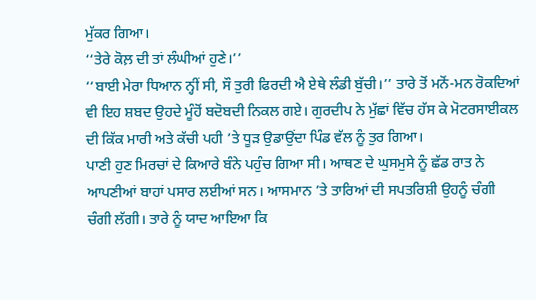ਮੁੱਕਰ ਗਿਆ।
‘‘ਤੇਰੇ ਕੋਲ਼ ਦੀ ਤਾਂ ਲੰਘੀਆਂ ਹੁਣੇ।’’
‘‘ਬਾਈ ਮੇਰਾ ਧਿਆਨ ਨ੍ਹੀਂ ਸੀ, ਸੌ ਤੁਰੀ ਫਿਰਦੀ ਐ ਏਥੇ ਲੰਡੀ ਬੁੱਚੀ।’’ ਤਾਰੇ ਤੋਂ ਮਨੋਂ-ਮਨ ਰੋਕਦਿਆਂ ਵੀ ਇਹ ਸ਼ਬਦ ਉਹਦੇ ਮੂੰਹੋਂ ਬਦੋਬਦੀ ਨਿਕਲ ਗਏ। ਗੁਰਦੀਪ ਨੇ ਮੁੱਛਾਂ ਵਿੱਚ ਹੱਸ ਕੇ ਮੋਟਰਸਾਈਕਲ ਦੀ ਕਿੱਕ ਮਾਰੀ ਅਤੇ ਕੱਚੀ ਪਹੀ ’ਤੇ ਧੂੜ ਉਡਾਉਂਦਾ ਪਿੰਡ ਵੱਲ ਨੂੰ ਤੁਰ ਗਿਆ।
ਪਾਣੀ ਹੁਣ ਮਿਰਚਾਂ ਦੇ ਕਿਆਰੇ ਬੰਨੇ ਪਹੁੰਚ ਗਿਆ ਸੀ। ਆਥਣ ਦੇ ਘੁਸਮੁਸੇ ਨੂੰ ਛੱਡ ਰਾਤ ਨੇ ਆਪਣੀਆਂ ਬਾਹਾਂ ਪਸਾਰ ਲਈਆਂ ਸਨ। ਆਸਮਾਨ ’ਤੇ ਤਾਰਿਆਂ ਦੀ ਸਪਤਰਿਸ਼ੀ ਉਹਨੂੰ ਚੰਗੀ ਚੰਗੀ ਲੱਗੀ। ਤਾਰੇ ਨੂੰ ਯਾਦ ਆਇਆ ਕਿ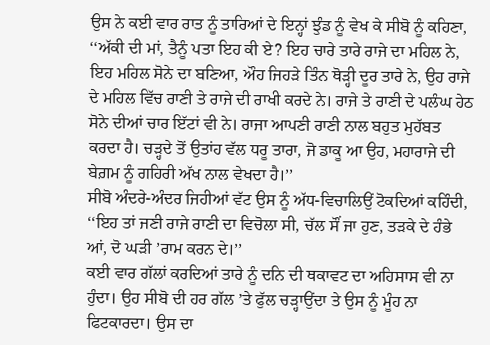ਉਸ ਨੇ ਕਈ ਵਾਰ ਰਾਤ ਨੂੰ ਤਾਰਿਆਂ ਦੇ ਇਨ੍ਹਾਂ ਝੁੰਡ ਨੂੰ ਵੇਖ ਕੇ ਸੀਬੋ ਨੂੰ ਕਹਿਣਾ, ‘‘ਅੱਕੀ ਦੀ ਮਾਂ, ਤੈਨੂੰ ਪਤਾ ਇਹ ਕੀ ਏ? ਇਹ ਚਾਰੇ ਤਾਰੇ ਰਾਜੇ ਦਾ ਮਹਿਲ ਨੇ, ਇਹ ਮਹਿਲ ਸੋਨੇ ਦਾ ਬਣਿਆ, ਔਹ ਜਿਹੜੇ ਤਿੰਨ ਥੋੜ੍ਹੀ ਦੂਰ ਤਾਰੇ ਨੇ, ਉਹ ਰਾਜੇ ਦੇ ਮਹਿਲ ਵਿੱਚ ਰਾਣੀ ਤੇ ਰਾਜੇ ਦੀ ਰਾਖੀ ਕਰਦੇ ਨੇ। ਰਾਜੇ ਤੇ ਰਾਣੀ ਦੇ ਪਲੰਘ ਹੇਠ ਸੋਨੇ ਦੀਆਂ ਚਾਰ ਇੱਟਾਂ ਵੀ ਨੇ। ਰਾਜਾ ਆਪਣੀ ਰਾਣੀ ਨਾਲ ਬਹੁਤ ਮੁਹੱਬਤ ਕਰਦਾ ਹੈ। ਚੜ੍ਹਦੇ ਤੋਂ ਉਤਾਂਹ ਵੱਲ ਧਰੂ ਤਾਰਾ, ਜੋ ਡਾਕੂ ਆ ਉਹ, ਮਹਾਰਾਜੇ ਦੀ ਬੇਗ਼ਮ ਨੂੰ ਗਹਿਰੀ ਅੱਖ ਨਾਲ ਵੇਖਦਾ ਹੈ।’’
ਸੀਬੋ ਅੰਦਰੇ-ਅੰਦਰ ਜਿਹੀਆਂ ਵੱਟ ਉਸ ਨੂੰ ਅੱਧ-ਵਿਚਾਲਿਉਂ ਟੋਕਦਿਆਂ ਕਹਿੰਦੀ, ‘‘ਇਹ ਤਾਂ ਜਣੀ ਰਾਜੇ ਰਾਣੀ ਦਾ ਵਿਚੋਲਾ ਸੀ, ਚੱਲ ਸੌਂ ਜਾ ਹੁਣ, ਤੜਕੇ ਦੇ ਹੰਭੇ ਆਂ, ਦੋ ਘੜੀ ’ਰਾਮ ਕਰਨ ਦੇ।’’
ਕਈ ਵਾਰ ਗੱਲਾਂ ਕਰਦਿਆਂ ਤਾਰੇ ਨੂੰ ਦਨਿ ਦੀ ਥਕਾਵਟ ਦਾ ਅਹਿਸਾਸ ਵੀ ਨਾ ਹੁੰਦਾ। ਉਹ ਸੀਬੋ ਦੀ ਹਰ ਗੱਲ ’ਤੇ ਫੁੱਲ ਚੜ੍ਹਾਉਂਦਾ ਤੇ ਉਸ ਨੂੰ ਮੂੰਹ ਨਾ ਫਿਟਕਾਰਦਾ। ਉਸ ਦਾ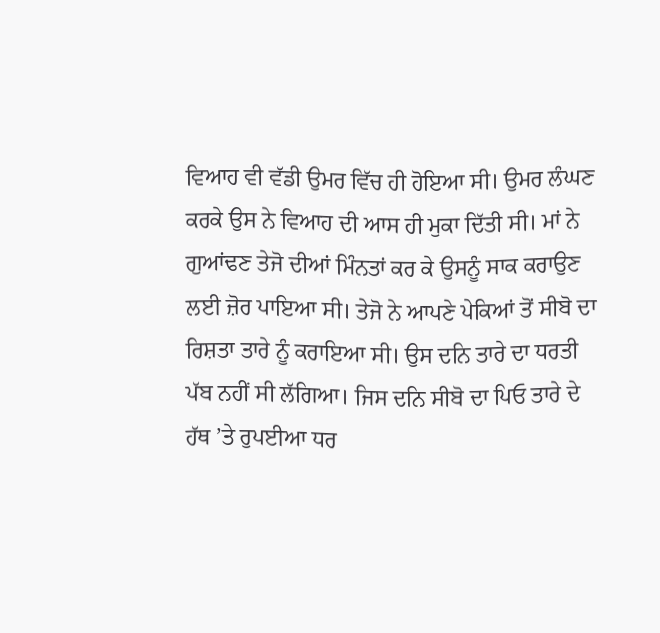ਵਿਆਹ ਵੀ ਵੱਡੀ ਉਮਰ ਵਿੱਚ ਹੀ ਹੋਇਆ ਸੀ। ਉਮਰ ਲੰਘਣ ਕਰਕੇ ਉਸ ਨੇ ਵਿਆਹ ਦੀ ਆਸ ਹੀ ਮੁਕਾ ਦਿੱਤੀ ਸੀ। ਮਾਂ ਨੇ ਗੁਆਂਢਣ ਤੇਜੋ ਦੀਆਂ ਮਿੰਨਤਾਂ ਕਰ ਕੇ ਉਸਨੂੰ ਸਾਕ ਕਰਾਉਣ ਲਈ ਜ਼ੋਰ ਪਾਇਆ ਸੀ। ਤੇਜੋ ਨੇ ਆਪਣੇ ਪੇਕਿਆਂ ਤੋਂ ਸੀਬੋ ਦਾ ਰਿਸ਼ਤਾ ਤਾਰੇ ਨੂੰ ਕਰਾਇਆ ਸੀ। ਉਸ ਦਨਿ ਤਾਰੇ ਦਾ ਧਰਤੀ ਪੱਬ ਨਹੀਂ ਸੀ ਲੱਗਿਆ। ਜਿਸ ਦਨਿ ਸੀਬੋ ਦਾ ਪਿਓ ਤਾਰੇ ਦੇ ਹੱਥ ’ਤੇ ਰੁਪਈਆ ਧਰ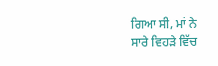ਗਿਆ ਸੀ, ਮਾਂ ਨੇ ਸਾਰੇ ਵਿਹੜੇ ਵਿੱਚ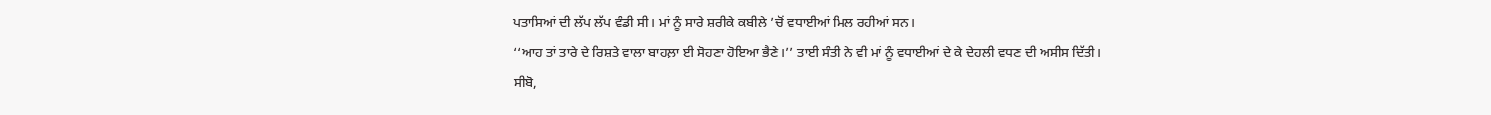ਪਤਾਸਿਆਂ ਦੀ ਲੱਪ ਲੱਪ ਵੰਡੀ ਸੀ। ਮਾਂ ਨੂੰ ਸਾਰੇ ਸ਼ਰੀਕੇ ਕਬੀਲੇ ’ਚੋਂ ਵਧਾਈਆਂ ਮਿਲ ਰਹੀਆਂ ਸਨ।
‘‘ਆਹ ਤਾਂ ਤਾਰੇ ਦੇ ਰਿਸ਼ਤੇ ਵਾਲਾ ਬਾਹਲ਼ਾ ਈ ਸੋਹਣਾ ਹੋਇਆ ਭੈਣੇ।’’ ਤਾਈ ਸੰਤੀ ਨੇ ਵੀ ਮਾਂ ਨੂੰ ਵਧਾਈਆਂ ਦੇ ਕੇ ਦੇਹਲੀ ਵਧਣ ਦੀ ਅਸੀਸ ਦਿੱਤੀ।
ਸੀਬੋ,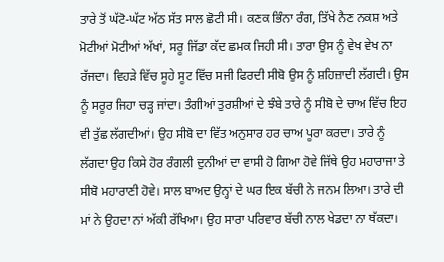ਤਾਰੇ ਤੋਂ ਘੱਟੋ-ਘੱਟ ਅੱਠ ਸੱਤ ਸਾਲ ਛੋਟੀ ਸੀ। ਕਣਕ ਭਿੰਨਾ ਰੰਗ, ਤਿੱਖੇ ਨੈਣ ਨਕਸ਼ ਅਤੇ ਮੋਟੀਆਂ ਮੋਟੀਆਂ ਅੱਖਾਂ, ਸਰੂ ਜਿੱਡਾ ਕੱਦ ਛਮਕ ਜਿਹੀ ਸੀ। ਤਾਰਾ ਉਸ ਨੂੰ ਵੇਖ ਵੇਖ ਨਾ ਰੱਜਦਾ। ਵਿਹੜੇ ਵਿੱਚ ਸੂਹੇ ਸੂਟ ਵਿੱਚ ਸਜੀ ਫਿਰਦੀ ਸੀਬੋ ਉਸ ਨੂੰ ਸ਼ਹਿਜ਼ਾਦੀ ਲੱਗਦੀ। ਉਸ ਨੂੰ ਸਰੂਰ ਜਿਹਾ ਚੜ੍ਹ ਜਾਂਦਾ। ਤੰਗੀਆਂ ਤੁਰਸ਼ੀਆਂ ਦੇ ਝੰਬੇ ਤਾਰੇ ਨੂੰ ਸੀਬੋ ਦੇ ਚਾਅ ਵਿੱਚ ਇਹ ਵੀ ਤੁੱਛ ਲੱਗਦੀਆਂ। ਉਹ ਸੀਬੋ ਦਾ ਵਿੱਤ ਅਨੁਸਾਰ ਹਰ ਚਾਅ ਪੂਰਾ ਕਰਦਾ। ਤਾਰੇ ਨੂੰ ਲੱਗਦਾ ਉਹ ਕਿਸੇ ਹੋਰ ਰੰਗਲੀ ਦੁਨੀਆਂ ਦਾ ਵਾਸੀ ਹੋ ਗਿਆ ਹੋਵੇ ਜਿੱਥੇ ਉਹ ਮਹਾਰਾਜਾ ਤੇ ਸੀਬੋ ਮਹਾਰਾਣੀ ਹੋਵੇ। ਸਾਲ ਬਾਅਦ ਉਨ੍ਹਾਂ ਦੇ ਘਰ ਇਕ ਬੱਚੀ ਨੇ ਜਨਮ ਲਿਆ। ਤਾਰੇ ਦੀ ਮਾਂ ਨੇ ਉਹਦਾ ਨਾਂ ਅੱਕੀ ਰੱਖਿਆ। ਉਹ ਸਾਰਾ ਪਰਿਵਾਰ ਬੱਚੀ ਨਾਲ ਖੇਡਦਾ ਨਾ ਥੱਕਦਾ।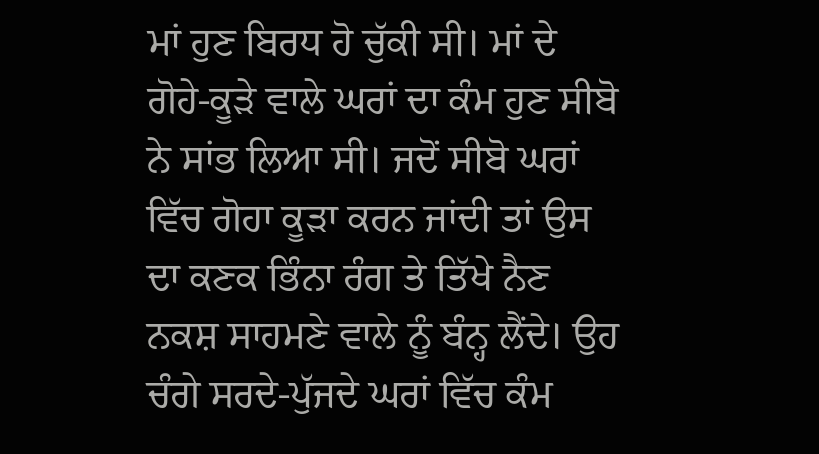ਮਾਂ ਹੁਣ ਬਿਰਧ ਹੋ ਚੁੱਕੀ ਸੀ। ਮਾਂ ਦੇ ਗੋਹੇ-ਕੂੜੇ ਵਾਲੇ ਘਰਾਂ ਦਾ ਕੰਮ ਹੁਣ ਸੀਬੋ ਨੇ ਸਾਂਭ ਲਿਆ ਸੀ। ਜਦੋਂ ਸੀਬੋ ਘਰਾਂ ਵਿੱਚ ਗੋਹਾ ਕੂੜਾ ਕਰਨ ਜਾਂਦੀ ਤਾਂ ਉਸ ਦਾ ਕਣਕ ਭਿੰਨਾ ਰੰਗ ਤੇ ਤਿੱਖੇ ਨੈਣ ਨਕਸ਼ ਸਾਹਮਣੇ ਵਾਲੇ ਨੂੰ ਬੰਨ੍ਹ ਲੈਂਦੇ। ਉਹ ਚੰਗੇ ਸਰਦੇ-ਪੁੱਜਦੇ ਘਰਾਂ ਵਿੱਚ ਕੰਮ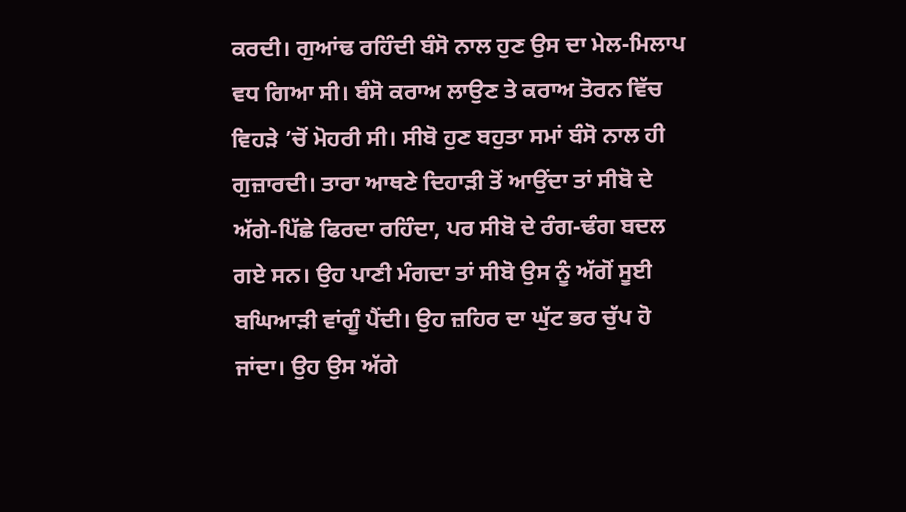ਕਰਦੀ। ਗੁਆਂਢ ਰਹਿੰਦੀ ਬੰਸੋ ਨਾਲ ਹੁਣ ਉਸ ਦਾ ਮੇਲ-ਮਿਲਾਪ ਵਧ ਗਿਆ ਸੀ। ਬੰਸੋ ਕਰਾਅ ਲਾਉਣ ਤੇ ਕਰਾਅ ਤੋਰਨ ਵਿੱਚ ਵਿਹੜੇ ’ਚੋਂ ਮੋਹਰੀ ਸੀ। ਸੀਬੋ ਹੁਣ ਬਹੁਤਾ ਸਮਾਂ ਬੰਸੋ ਨਾਲ ਹੀ ਗੁਜ਼ਾਰਦੀ। ਤਾਰਾ ਆਥਣੇ ਦਿਹਾੜੀ ਤੋਂ ਆਉਂਦਾ ਤਾਂ ਸੀਬੋ ਦੇ ਅੱਗੇ-ਪਿੱਛੇ ਫਿਰਦਾ ਰਹਿੰਦਾ, ਪਰ ਸੀਬੋ ਦੇ ਰੰਗ-ਢੰਗ ਬਦਲ ਗਏ ਸਨ। ਉਹ ਪਾਣੀ ਮੰਗਦਾ ਤਾਂ ਸੀਬੋ ਉਸ ਨੂੰ ਅੱਗੋਂ ਸੂਈ ਬਘਿਆੜੀ ਵਾਂਗੂੰ ਪੈਂਦੀ। ਉਹ ਜ਼ਹਿਰ ਦਾ ਘੁੱਟ ਭਰ ਚੁੱਪ ਹੋ ਜਾਂਦਾ। ਉਹ ਉਸ ਅੱਗੇ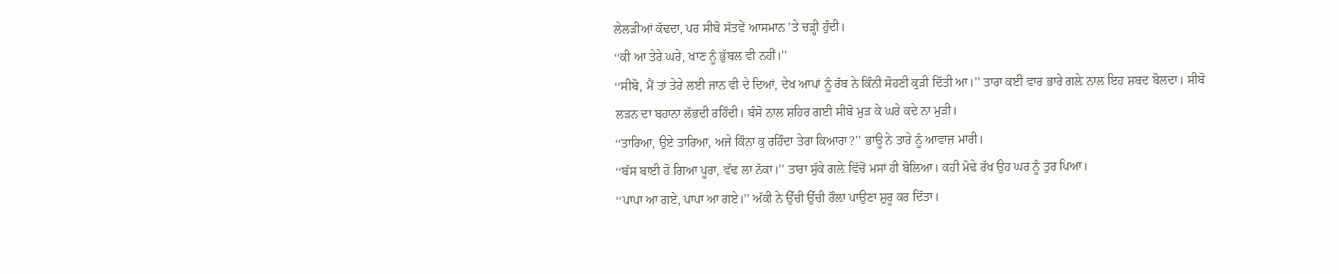ਲੇਲੜੀਆਂ ਕੱਢਦਾ, ਪਰ ਸੀਬੋ ਸੱਤਵੇਂ ਆਸਮਾਨ ’ਤੇ ਚੜ੍ਹੀ ਹੁੰਦੀ।
‘‘ਕੀ ਆ ਤੇਰੇ ਘਰੇ, ਖਾਣ ਨੂੰ ਭੁੱਬਲ ਵੀ ਨਹੀਂ।’’
‘‘ਸੀਬੋ, ਮੈਂ ਤਾਂ ਤੇਰੇ ਲਈ ਜਾਨ ਵੀ ਦੇ ਦਿਆਂ, ਦੇਖ ਆਪਾਂ ਨੂੰ ਰੱਬ ਨੇ ਕਿੰਨੀ ਸੋਹਣੀ ਕੁੜੀ ਦਿੱਤੀ ਆ।’’ ਤਾਰਾ ਕਈ ਵਾਰ ਭਾਰੇ ਗਲ਼ੇ ਨਾਲ ਇਹ ਸ਼ਬਦ ਬੋਲਦਾ। ਸੀਬੋ ਲੜਨ ਦਾ ਬਹਾਨਾ ਲੱਭਦੀ ਰਹਿੰਦੀ। ਬੰਸੋ ਨਾਲ ਸ਼ਹਿਰ ਗਈ ਸੀਬੋ ਮੁੜ ਕੇ ਘਰੇ ਕਦੇ ਨਾ ਮੁੜੀ।
‘‘ਤਾਰਿਆ, ਉਏ ਤਾਰਿਆ, ਅਜੇ ਕਿੰਨਾ ਕੁ ਰਹਿੰਦਾ ਤੇਰਾ ਕਿਆਰਾ?’’ ਭਾਊ ਨੇ ਤਾਰੇ ਨੂੰ ਆਵਾਜ਼ ਮਾਰੀ।
‘‘ਬੱਸ ਬਾਈ ਹੋ ਗਿਆ ਪੂਰਾ, ਵੱਢ ਲਾ ਨੱਕਾ।’’ ਤਾਰਾ ਸੁੱਕੇ ਗਲ਼ੇ ਵਿੱਚੋਂ ਮਸਾਂ ਹੀ ਬੋਲਿਆ। ਕਹੀ ਮੋਢੇ ਰੱਖ ਉਹ ਘਰ ਨੂੰ ਤੁਰ ਪਿਆ।
‘‘ਪਾਪਾ ਆ ਗਏ, ਪਾਪਾ ਆ ਗਏ।’’ ਅੱਕੀ ਨੇ ਉੱਚੀ ਉੱਚੀ ਰੌਲ਼ਾ ਪਾਉਣਾ ਸ਼ੁਰੂ ਕਰ ਦਿੱਤਾ।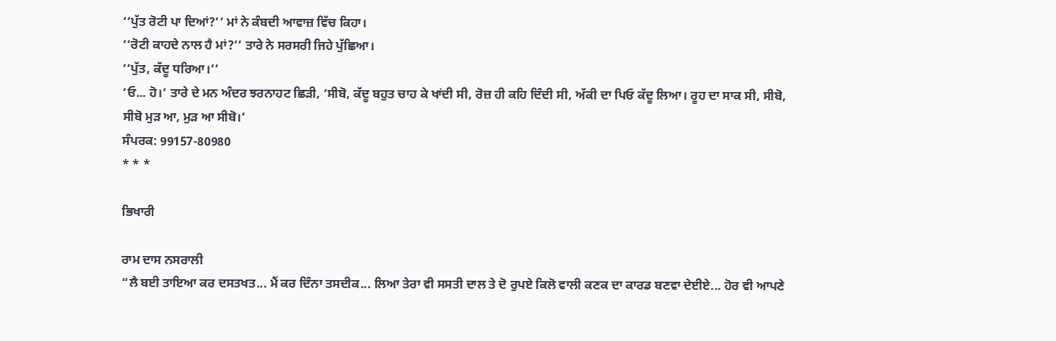‘‘ਪੁੱਤ ਰੋਟੀ ਪਾ ਦਿਆਂ?’’ ਮਾਂ ਨੇ ਕੰਬਦੀ ਆਵਾਜ਼ ਵਿੱਚ ਕਿਹਾ।
‘‘ਰੋਟੀ ਕਾਹਦੇ ਨਾਲ ਹੈ ਮਾਂ?’’ ਤਾਰੇ ਨੇ ਸਰਸਰੀ ਜਿਹੇ ਪੁੱਛਿਆ।
‘‘ਪੁੱਤ, ਕੱਦੂ ਧਰਿਆ।’’
‘ਓ... ਹੋ।’ ਤਾਰੇ ਦੇ ਮਨ ਅੰਦਰ ਝਰਨਾਹਟ ਛਿੜੀ, ‘ਸੀਬੋ, ਕੱਦੂ ਬਹੁਤ ਚਾਹ ਕੇ ਖਾਂਦੀ ਸੀ, ਰੋਜ਼ ਹੀ ਕਹਿ ਦਿੰਦੀ ਸੀ, ਅੱਕੀ ਦਾ ਪਿਓ ਕੱਦੂ ਲਿਆ। ਰੂਹ ਦਾ ਸਾਕ ਸੀ, ਸੀਬੋ, ਸੀਬੋ ਮੁੜ ਆ, ਮੁੜ ਆ ਸੀਬੋ।’
ਸੰਪਰਕ: 99157-80980
* * *

ਭਿਖਾਰੀ

ਰਾਮ ਦਾਸ ਨਸਰਾਲੀ
“ਲੈ ਬਈ ਤਾਇਆ ਕਰ ਦਸਤਖਤ... ਮੈਂ ਕਰ ਦਿੰਨਾ ਤਸਦੀਕ... ਲਿਆ ਤੇਰਾ ਵੀ ਸਸਤੀ ਦਾਲ ਤੇ ਦੋ ਰੁਪਏ ਕਿਲੋ ਵਾਲੀ ਕਣਕ ਦਾ ਕਾਰਡ ਬਣਵਾ ਦੇਈਏ... ਹੋਰ ਵੀ ਆਪਣੇ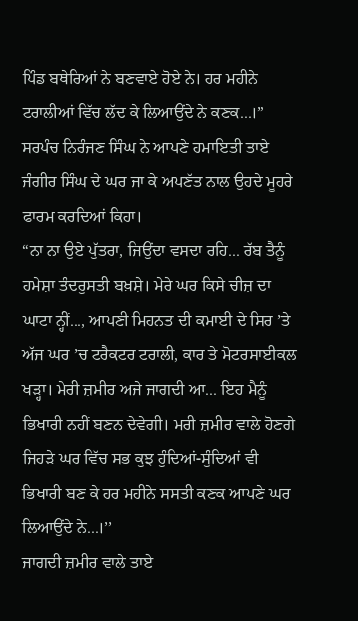ਪਿੰਡ ਬਥੇਰਿਆਂ ਨੇ ਬਣਵਾਏ ਹੋਏ ਨੇ। ਹਰ ਮਹੀਨੇ ਟਰਾਲੀਆਂ ਵਿੱਚ ਲੱਦ ਕੇ ਲਿਆਉਂਦੇ ਨੇ ਕਣਕ...।” ਸਰਪੰਚ ਨਿਰੰਜਣ ਸਿੰਘ ਨੇ ਆਪਣੇ ਹਮਾਇਤੀ ਤਾਏ ਜੰਗੀਰ ਸਿੰਘ ਦੇ ਘਰ ਜਾ ਕੇ ਅਪਣੱਤ ਨਾਲ ਉਹਦੇ ਮੂਹਰੇ ਫਾਰਮ ਕਰਦਿਆਂ ਕਿਹਾ।
“ਨਾ ਨਾ ਉਏ ਪੁੱਤਰਾ, ਜਿਉਂਦਾ ਵਸਦਾ ਰਹਿ... ਰੱਬ ਤੈਨੂੰ ਹਮੇਸ਼ਾ ਤੰਦਰੁਸਤੀ ਬਖ਼ਸ਼ੇ। ਮੇਰੇ ਘਰ ਕਿਸੇ ਚੀਜ਼ ਦਾ ਘਾਟਾ ਨ੍ਹੀਂ..., ਆਪਣੀ ਮਿਹਨਤ ਦੀ ਕਮਾਈ ਦੇ ਸਿਰ ’ਤੇ ਅੱਜ ਘਰ ’ਚ ਟਰੈਕਟਰ ਟਰਾਲੀ, ਕਾਰ ਤੇ ਮੋਟਰਸਾਈਕਲ ਖੜ੍ਹਾ। ਮੇਰੀ ਜ਼ਮੀਰ ਅਜੇ ਜਾਗਦੀ ਆ... ਇਹ ਮੈਨੂੰ ਭਿਖਾਰੀ ਨਹੀਂ ਬਣਨ ਦੇਵੇਗੀ। ਮਰੀ ਜ਼ਮੀਰ ਵਾਲੇ ਹੋਣਗੇ ਜਿਹੜੇ ਘਰ ਵਿੱਚ ਸਭ ਕੁਝ ਹੁੰਦਿਆਂ-ਸੁੰਦਿਆਂ ਵੀ ਭਿਖਾਰੀ ਬਣ ਕੇ ਹਰ ਮਹੀਨੇ ਸਸਤੀ ਕਣਕ ਆਪਣੇ ਘਰ ਲਿਆਉਂਦੇ ਨੇ...।’’
ਜਾਗਦੀ ਜ਼ਮੀਰ ਵਾਲੇ ਤਾਏ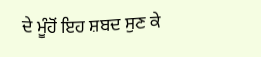ਦੇ ਮੂੰਹੋਂ ਇਹ ਸ਼ਬਦ ਸੁਣ ਕੇ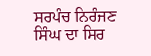ਸਰਪੰਚ ਨਿਰੰਜਣ ਸਿੰਘ ਦਾ ਸਿਰ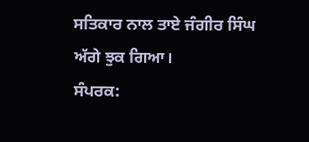ਸਤਿਕਾਰ ਨਾਲ ਤਾਏ ਜੰਗੀਰ ਸਿੰਘ ਅੱਗੇ ਝੁਕ ਗਿਆ।
ਸੰਪਰਕ: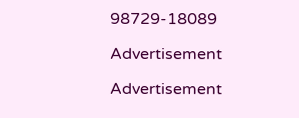98729-18089

Advertisement

Advertisement